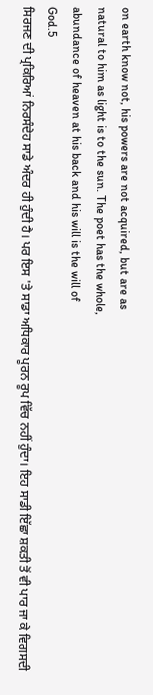on earth know not, his powers are not acquired, but are as
natural to him as light is to the sun. The poet has the whole,
abundance of heaven at his back and his will is the will of
God.5
ਸਿਰਜਣ ਦੀ ਪ੍ਰਕਿਰਿਆਂ ਨਿਰਸੰਦੇਹ ਸਾਡੇ ਅੰਦਰ ਹੀ ਹੁੰਦੀ ਹੈ। ਪਰ ਇਸ 'ਤੇ ਸਾਡਾ ਅਧਿਕਾਰ ਪੂਰਨ ਰੂਪ ਵਿੱਚ ਨਹੀਂ ਹੁੰਦਾ। ਇਹ ਸਾਡੀ ਇੱਛਾ ਸ਼ਕਤੀ ਤੋਂ ਵੀ ਪਾਰ ਜਾ ਕੇ ਵਿਗਸਦੀ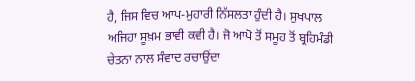ਹੈ, ਜਿਸ ਵਿਚ ਆਪ-ਮੁਹਾਰੀ ਨਿੱਸਲਤਾ ਹੁੰਦੀ ਹੈ। ਸੁਖਪਾਲ ਅਜਿਹਾ ਸੂਖ਼ਮ ਭਾਵੀ ਕਵੀ ਹੈ। ਜੋ ਆਪੋ ਤੋਂ ਸਮੂਹ ਤੋਂ ਬ੍ਰਹਿਮੰਡੀ ਚੇਤਨਾ ਨਾਲ ਸੰਵਾਦ ਰਚਾਉਂਦਾ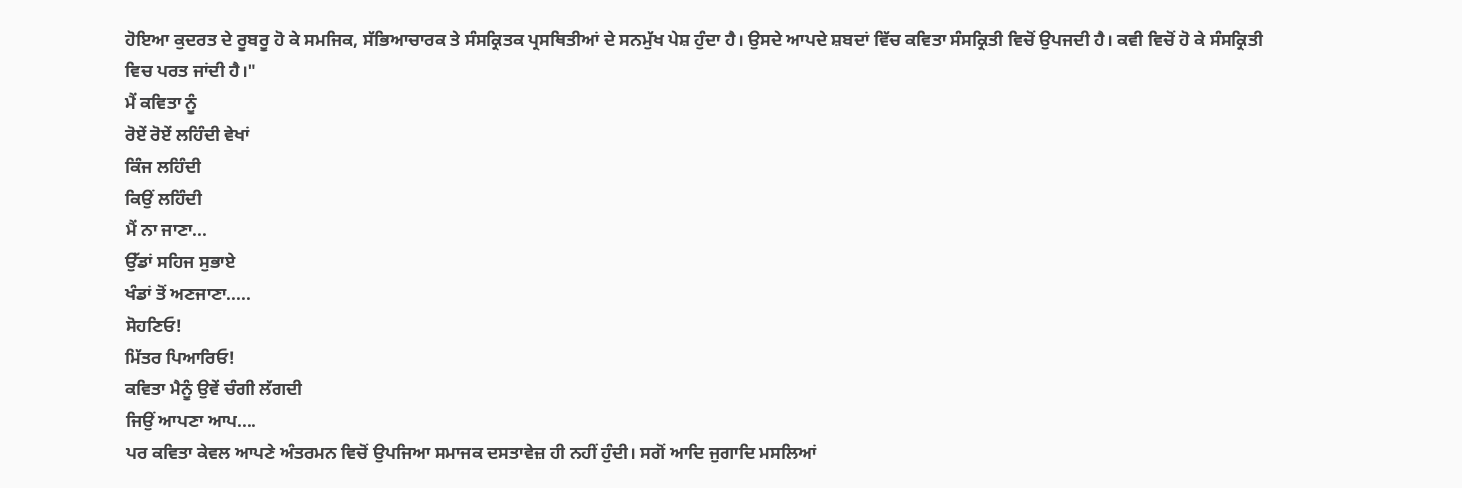ਹੋਇਆ ਕੁਦਰਤ ਦੇ ਰੂਬਰੂ ਹੋ ਕੇ ਸਮਜਿਕ, ਸੱਭਿਆਚਾਰਕ ਤੇ ਸੰਸਕ੍ਰਿਤਕ ਪ੍ਰਸਥਿਤੀਆਂ ਦੇ ਸਨਮੁੱਖ ਪੇਸ਼ ਹੁੰਦਾ ਹੈ। ਉਸਦੇ ਆਪਦੇ ਸ਼ਬਦਾਂ ਵਿੱਚ ਕਵਿਤਾ ਸੰਸਕ੍ਰਿਤੀ ਵਿਚੋਂ ਉਪਜਦੀ ਹੈ। ਕਵੀ ਵਿਚੋਂ ਹੋ ਕੇ ਸੰਸਕ੍ਰਿਤੀ ਵਿਚ ਪਰਤ ਜਾਂਦੀ ਹੈ।"
ਮੈਂ ਕਵਿਤਾ ਨੂੰ
ਰੋਏਂ ਰੋਏਂ ਲਹਿੰਦੀ ਵੇਖਾਂ
ਕਿੰਜ ਲਹਿੰਦੀ
ਕਿਉਂ ਲਹਿੰਦੀ
ਮੈਂ ਨਾ ਜਾਣਾ...
ਉੱਡਾਂ ਸਹਿਜ ਸੁਭਾਏ
ਖੰਡਾਂ ਤੋਂ ਅਣਜਾਣਾ.....
ਸੋਹਣਿਓ!
ਮਿੱਤਰ ਪਿਆਰਿਓ!
ਕਵਿਤਾ ਮੈਨੂੰ ਉਵੇਂ ਚੰਗੀ ਲੱਗਦੀ
ਜਿਉਂ ਆਪਣਾ ਆਪ....
ਪਰ ਕਵਿਤਾ ਕੇਵਲ ਆਪਣੇ ਅੰਤਰਮਨ ਵਿਚੋਂ ਉਪਜਿਆ ਸਮਾਜਕ ਦਸਤਾਵੇਜ਼ ਹੀ ਨਹੀਂ ਹੁੰਦੀ। ਸਗੋਂ ਆਦਿ ਜੁਗਾਦਿ ਮਸਲਿਆਂ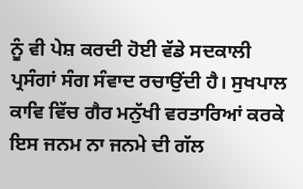ਨੂੰ ਵੀ ਪੇਸ਼ ਕਰਦੀ ਹੋਈ ਵੱਡੇ ਸਦਕਾਲੀ ਪ੍ਰਸੰਗਾਂ ਸੰਗ ਸੰਵਾਦ ਰਚਾਉਂਦੀ ਹੈ। ਸੁਖਪਾਲ ਕਾਵਿ ਵਿੱਚ ਗੈਰ ਮਨੁੱਖੀ ਵਰਤਾਰਿਆਂ ਕਰਕੇ ਇਸ ਜਨਮ ਨਾ ਜਨਮੇ ਦੀ ਗੱਲ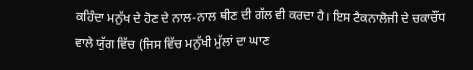ਕਹਿੰਦਾ ਮਨੁੱਖ ਦੇ ਹੋਣ ਦੇ ਨਾਲ-ਨਾਲ ਥੀਣ ਦੀ ਗੱਲ ਵੀ ਕਰਦਾ ਹੈ। ਇਸ ਟੈਕਨਾਲੋਜੀ ਦੇ ਚਕਾਚੌਂਧ ਵਾਲੇ ਯੁੱਗ ਵਿੱਚ (ਜਿਸ ਵਿੱਚ ਮਨੁੱਖੀ ਮੁੱਲਾਂ ਦਾ ਘਾਣ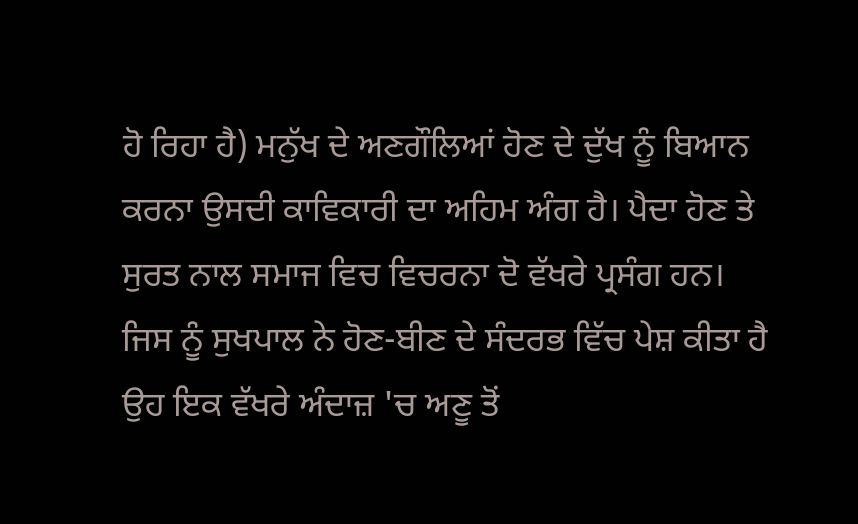ਹੋ ਰਿਹਾ ਹੈ) ਮਨੁੱਖ ਦੇ ਅਣਗੌਲਿਆਂ ਹੋਣ ਦੇ ਦੁੱਖ ਨੂੰ ਬਿਆਨ ਕਰਨਾ ਉਸਦੀ ਕਾਵਿਕਾਰੀ ਦਾ ਅਹਿਮ ਅੰਗ ਹੈ। ਪੈਦਾ ਹੋਣ ਤੇ ਸੁਰਤ ਨਾਲ ਸਮਾਜ ਵਿਚ ਵਿਚਰਨਾ ਦੋ ਵੱਖਰੇ ਪ੍ਰਸੰਗ ਹਨ। ਜਿਸ ਨੂੰ ਸੁਖਪਾਲ ਨੇ ਹੋਣ-ਬੀਣ ਦੇ ਸੰਦਰਭ ਵਿੱਚ ਪੇਸ਼ ਕੀਤਾ ਹੈ ਉਹ ਇਕ ਵੱਖਰੇ ਅੰਦਾਜ਼ 'ਚ ਅਣੂ ਤੋਂ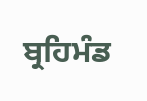ਬ੍ਰਹਿਮੰਡ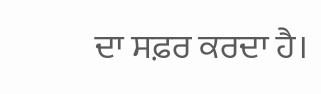ਦਾ ਸਫ਼ਰ ਕਰਦਾ ਹੈ।